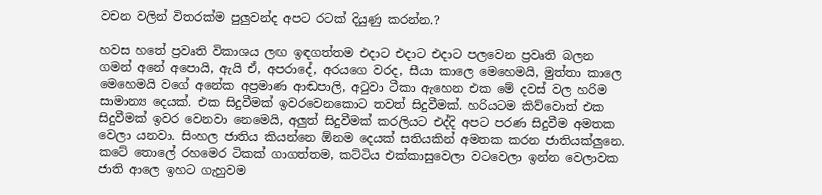වචන වලින් විතරක්ම පුලුවන්ද අපට රටක් දියුණු කරන්න.?

හවස හතේ ප්‍රවෘති විකාශය ලඟ ඉඳගත්තම එදාට එදාට එදාට පලවෙන ප්‍රවෘති බලන ගමන් අනේ අපොයි, ඇයි ඒ, අපරාදේ, අරයගෙ වරද, සීයා කාලෙ මෙහෙමයි, මුත්තා කාලෙ මෙහෙමයි වගේ අනේක අප්‍රමාණ ආඬපාලි, අටුවා ටීකා ඇහෙන එක මේ දවස් වල හරිම සාමාන්‍ය දෙයක්. එක සිදුවීමක් ඉවරවෙනකොට තවත් සිදුවීමක්. හරියටම කිව්වොත් එක සිදුවීමක් ඉවර වෙනවා නෙමෙයි, අලුත් සිදුවීමක් කරලියට එද්දි අපට පරණ සිදුවීම අමතක වෙලා යනවා. සිංහල ජාතිය කියන්නෙ ඕනම දෙයක් සතියකින් අමතක කරන ජාතියක්ලුනෙ. කටේ තොලේ රහමෙර ටිකක් ගාගත්තම, කට්ටිය එක්කාසුවෙලා වටවෙලා ඉන්න වෙලාවක ජාති ආලෙ ඉහට ගැහුවම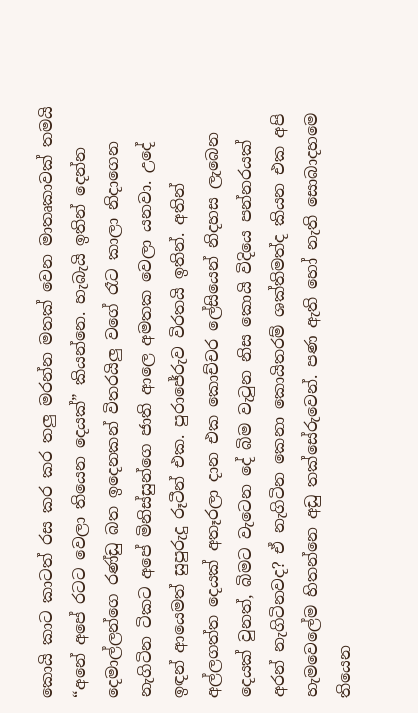කොයි කාට කාටත් රස කර කර තලු මරන්න මතක් වෙන මාතෘකාවක් තමයි “අනේ අපේ රටට වෙලා තියෙන දෙයක්” කියන්නෙ. හැබැයි ඉතින් දෙන්න දෙමාල්ලන්ගෙ රණ්ඩු බත ඉදෙනකන් විතරයිලු වගේ රෑට කාලා නිදාගෙන නැගිටින ටිකට අපේ මිනිස්සුන්ගෙ ජාති ආලෙ අමතක වෙලා යනවා. උදේ ඉඳන් ආයෙමත් සුපුරුදු රූටීන් එක. පුරාජේරුව විරතයි ඉතින්. අතින් අල්ලගත්ත දෙයක් අතෑරලා දාන එක කොච්චර ලේසියෙන් නිදහස ලැබෙන දෙයක් වුනත්, බිමට වැටෙන දේ බිම වැටුන නිස කොයි විදියෙ පන්නරයක් අරන් නැගිටිනවද? ඒ නැගිටින කෙනා කොයිතරම් ශක්තිමත්ද කියන එක අපි හැමවෙලේම හිතන්නෙ අඩු තක්සේරුවෙන්. පණ ඇති හෝ නැති සොබාදහමෙ තියෙන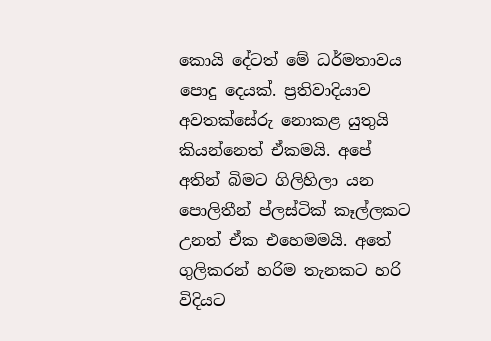කොයි දේටත් මේ ධර්මතාවය පොදු දෙයක්. ප්‍රතිවාදියාව අවතක්සේරු නොකළ යුතුයි කියන්නෙත් ඒකමයි. අපේ අතින් බිමට ගිලිහිලා යන පොලිතීන් ප්ලස්ටික් කෑල්ලකට උනත් ඒක එහෙමමයි. අතේ ගුලිකරන් හරිම තැනකට හරි විදියට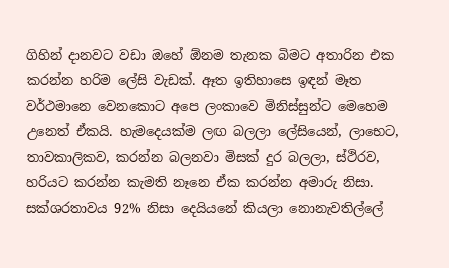ගිහින් දානවට වඩා ඔහේ ඕනම තැනක බිමට අතාරින එක කරන්න හරිම ලේසි වැඩක්. ඈත ඉතිහාසෙ ඉඳන් මෑත වර්ථමානෙ වෙනකොට අපෙ ලංකාවෙ මිනිස්සුන්ට මෙහෙම උනෙත් ඒකයි. හැමදෙයක්ම ලඟ බලලා ලේසියෙන්, ලාභෙට, තාවකාලිකව, කරන්න බලනවා මිසක් දුර බලලා, ස්ථිරව, හරියට කරන්න කැමති නෑනෙ ඒක කරන්න අමාරු නිසා. සක්ශරතාවය 92% නිසා දෙයියනේ කියලා නොනැවතිල්ලේ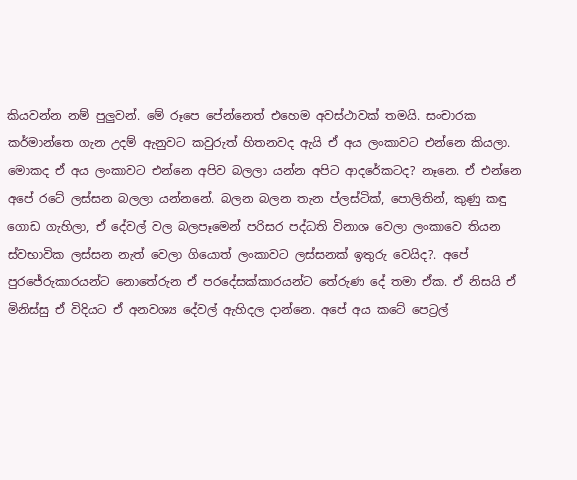කියවන්න නම් පුලුවන්. මේ රූපෙ පේන්නෙත් එහෙම අවස්ථාවක් තමයි. සංචාරක කර්මාන්තෙ ගැන උදම් ඇනුවට කවුරුත් හිතනවද ඇයි ඒ අය ලංකාවට එන්නෙ කියලා. මොකද ඒ අය ලංකාවට එන්නෙ අපිව බලලා යන්න අපිට ආදරේකටද? නෑනෙ. ඒ එන්නෙ අපේ රටේ ලස්සන බලලා යන්නනේ. බලන බලන තැන ප්ලස්ටික්, පොලිතින්, කුණු කඳු ගොඩ ගැහිලා, ඒ දේවල් වල බලපෑමෙන් පරිසර පද්ධති විනාශ වෙලා ලංකාවෙ තියන ස්වභාවික ලස්සන නැත් වෙලා ගියොත් ලංකාවට ලස්සනක් ඉතුරු වෙයිද?. අපේ පුරජේරුකාරයන්ට නොතේරුන ඒ පරදේසක්කාරයන්ට තේරුණ දේ තමා ඒක. ඒ නිසයි ඒ මිනිස්සු ඒ විදියට ඒ අනවශ්‍ය දේවල් ඇහිදල දාන්නෙ. අපේ අය කටේ පෙට්‍රල්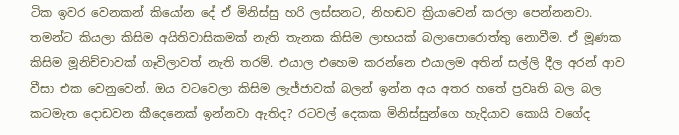ටික ඉවර වෙනකන් කියෝන දේ ඒ මිනිස්සු හරි ලස්සනට, නිහඬව ක්‍රියාවෙන් කරලා පෙන්නනවා. තමන්ට කියලා කිසිම අයිතිවාසිකමක් නැති තැනක කිසිම ලාභයක් බලාපොරොත්තු නොවීම. ඒ මූණක කිසිම මූනිච්චාවක් ගෑවිලාවත් නැති තරම්. එයාල එහෙම කරන්නෙ එයාලම අතින් සල්ලි දීල අරන් ආව වීසා එක වෙනුවෙන්. ඔය වටවෙලා කිසිම ලැජ්ජාවක් බලන් ඉන්න අය අතර හතේ ප්‍රවෘති බල බල කටමැත දොඩවන කීදෙනෙක් ඉන්නවා ඇතිද? රටවල් දෙකක මිනිස්සුන්ගෙ හැදියාව කොයි වගේද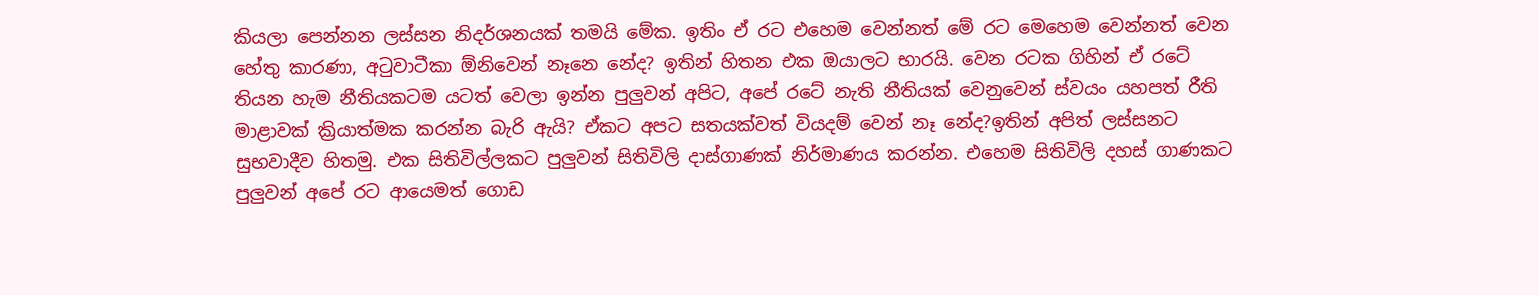කියලා පෙන්නන ලස්සන නිදර්ශනයක් තමයි මේක. ඉතිං ඒ රට එහෙම වෙන්නත් මේ රට මෙහෙම වෙන්නත් වෙන හේතු කාරණා, අටුවාටීකා ඕනිවෙන් නෑනෙ නේද? ඉතින් හිතන එක ඔයාලට භාරයි. වෙන රටක ගිහින් ඒ රටේ තියන හැම නීතියකටම යටත් වෙලා ඉන්න පුලුවන් අපිට, අපේ රටේ නැති නීතියක් වෙනුවෙන් ස්වයං යහපත් රීති මාළාවක් ක්‍රියාත්මක කරන්න බැරි ඇයි? ඒකට අපට සතයක්වත් වියදම් වෙන් නෑ නේද?ඉතින් අපිත් ලස්සනට සුභවාදීව හිතමු. එක සිතිවිල්ලකට පුලුවන් සිතිවිලි දාස්ගාණක් නිර්මාණය කරන්න. එහෙම සිතිවිලි දහස් ගාණකට පුලුවන් අපේ රට ආයෙමත් ගොඩ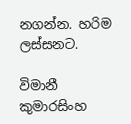නගන්න. හරිම ලස්සනට.

විමානී කුමාරසිංහ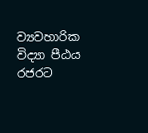ව්‍යවහාරික විද්‍යා පීඨය
රජරට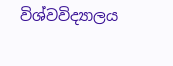විශ්වවිද්‍යාලය